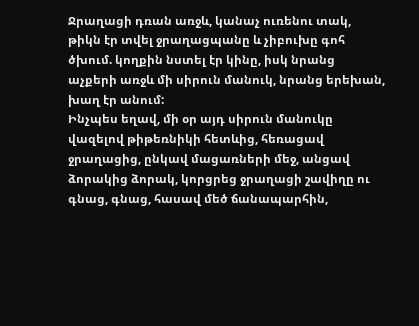Ջրաղացի դռան առջև, կանաչ ուռենու տակ, թիկն էր տվել ջրաղացպանը և չիբուխը գոհ ծխում. կողքին նստել էր կինը, իսկ նրանց աչքերի առջև մի սիրուն մանուկ, նրանց երեխան, խաղ էր անում:
Ինչպես եղավ, մի օր այդ սիրուն մանուկը վազելով թիթեռնիկի հետևից, հեռացավ ջրաղացից, ընկավ մացառների մեջ, անցավ ձորակից ձորակ, կորցրեց ջրաղացի շավիղը ու գնաց, գնաց, հասավ մեծ ճանապարհին,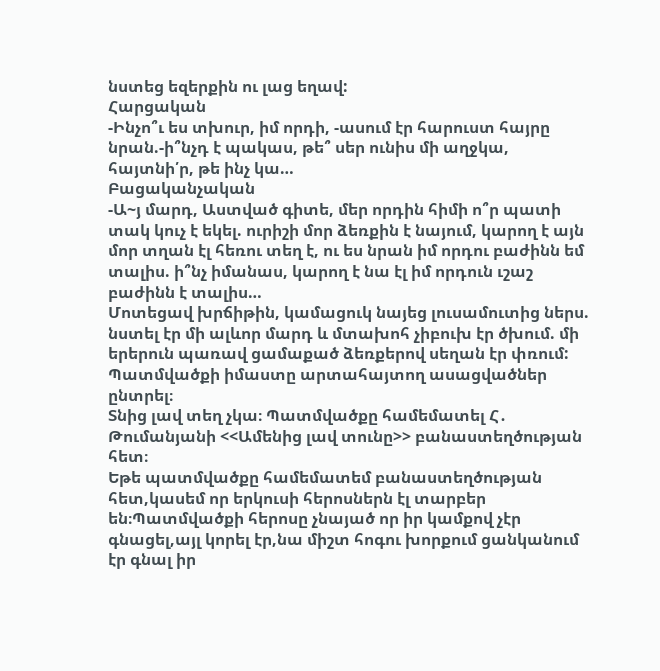նստեց եզերքին ու լաց եղավ:
Հարցական
-Ինչո՞ւ ես տխուր, իմ որդի, -ասում էր հարուստ հայրը նրան.-ի՞նչդ է պակաս, թե՞ սեր ունիս մի աղջկա, հայտնի՛ր, թե ինչ կա…
Բացականչական
-Ա~յ մարդ, Աստված գիտե, մեր որդին հիմի ո՞ր պատի տակ կուչ է եկել. ուրիշի մոր ձեռքին է նայում, կարող է այն մոր տղան էլ հեռու տեղ է, ու ես նրան իմ որդու բաժինն եմ տալիս. ի՞նչ իմանաս, կարող է նա էլ իմ որդուն ւշաշ բաժինն է տալիս…
Մոտեցավ խրճիթին, կամացուկ նայեց լուսամուտից ներս. նստել էր մի ալևոր մարդ և մտախոհ չիբուխ էր ծխում. մի երերուն պառավ ցամաքած ձեռքերով սեղան էր փռում:
Պատմվածքի իմաստը արտահայտող ասացվածներ ընտրել։
Տնից լավ տեղ չկա։ Պատմվածքը համեմատել Հ․ Թումանյանի <<Ամենից լավ տունը>> բանաստեղծության հետ։
Եթե պատմվածքը համեմատեմ բանաստեղծության հետ,կասեմ որ երկուսի հերոսներն էլ տարբեր են։Պատմվածքի հերոսը չնայած որ իր կամքով չէր գնացել,այլ կորել էր,նա միշտ հոգու խորքում ցանկանում էր գնալ իր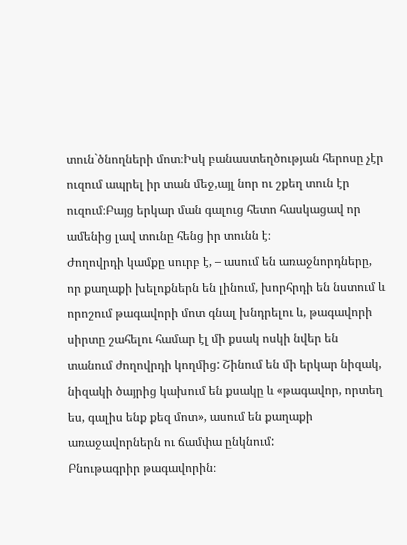տուն`ծնողների մոտ։Իսկ բանաստեղծության հերոսը չէր ուզում ապրել իր տան մեջ,այլ նոր ու շքեղ տուն էր ուզում։Բայց երկար ման գալուց հետո հասկացավ որ ամենից լավ տունը հենց իր տունն է։
Ժողովրդի կամքը սուրբ է, – ասում են առաջնորդները, որ քաղաքի խելոքներն են լինում, խորհրդի են նստում և որոշում թագավորի մոտ գնալ խնդրելու և, թագավորի սիրտը շահելու համար էլ մի քսակ ոսկի նվեր են տանում ժողովրդի կողմից: Շինում են մի երկար նիզակ, նիզակի ծայրից կախում են քսակը և «թագավոր, որտեղ ես, գալիս ենք քեզ մոտ», ասում են քաղաքի առաջավորներն ու ճամփա ընկնում:
Բնութագրիր թագավորին։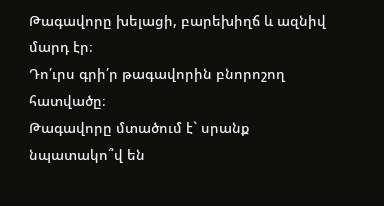Թագավորը խելացի, բարեխիղճ և ազնիվ մարդ էր։
Դո՛ւրս գրի՛ր թագավորին բնորոշող հատվածը։
Թագավորը մտածում է` սրանք նպատակո՞վ են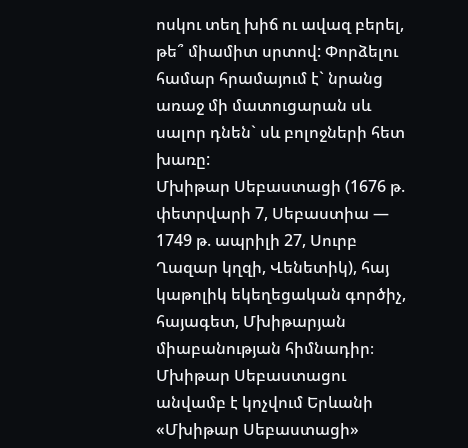ոսկու տեղ խիճ ու ավազ բերել, թե՞ միամիտ սրտով: Փորձելու համար հրամայում է` նրանց առաջ մի մատուցարան սև սալոր դնեն` սև բոլոջների հետ խառը:
Մխիթար Սեբաստացի (1676 թ. փետրվարի 7, Սեբաստիա — 1749 թ. ապրիլի 27, Սուրբ Ղազար կղզի, Վենետիկ), հայ կաթոլիկ եկեղեցական գործիչ, հայագետ, Մխիթարյան միաբանության հիմնադիր։ Մխիթար Սեբաստացու անվամբ է կոչվում Երևանի «Մխիթար Սեբաստացի»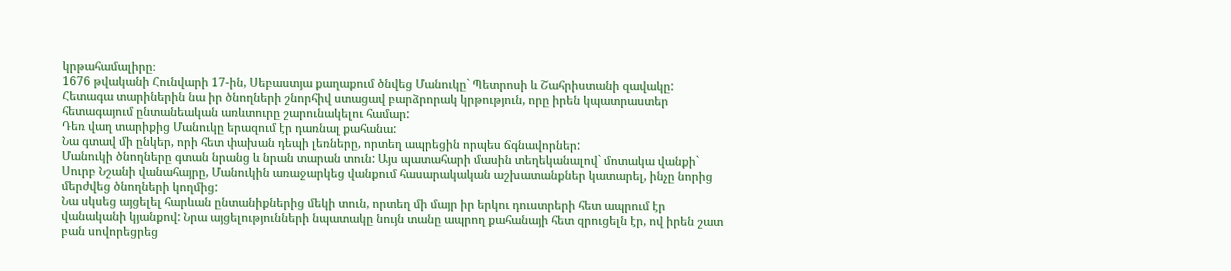կրթահամալիրը։
1676 թվականի Հունվարի 17-ին, Սեբաստյա քաղաքում ծնվեց Մանուկը` Պետրոսի և Շահրիստանի զավակը: Հետագա տարիներին նա իր ծնողների շնորհիվ ստացավ բարձրորակ կրթություն, որը իրեն կպատրաստեր հետագայում ընտանեական առևտուրը շարունակելու համար:
Դեռ վաղ տարիքից Մանուկը երազում էր դառնալ քահանա:
Նա գտավ մի ընկեր, որի հետ փախան դեպի լեռները, որտեղ ապրեցին որպես ճգնավորներ:
Մանուկի ծնողները գտան նրանց և նրան տարան տուն: Այս պատահարի մասին տեղեկանալով` մոտակա վանքի` Սուրբ Նշանի վանահայրը, Մանուկին առաջարկեց վանքում հասարակական աշխատանքներ կատարել, ինչը նորից մերժվեց ծնողների կողմից:
Նա սկսեց այցելել հարևան ընտանիքներից մեկի տուն, որտեղ մի մայր իր երկու դուստրերի հետ ապրում էր վանականի կյանքով: Նրա այցելությունների նպատակը նույն տանը ապրող քահանայի հետ զրուցելն էր, ով իրեն շատ բան սովորեցրեց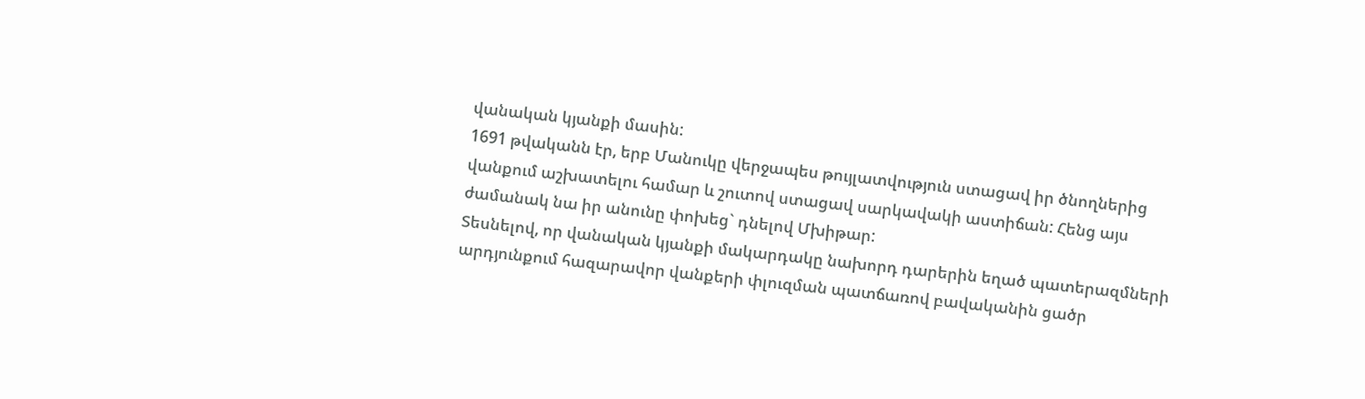վանական կյանքի մասին:
1691 թվականն էր, երբ Մանուկը վերջապես թույլատվություն ստացավ իր ծնողներից վանքում աշխատելու համար և շուտով ստացավ սարկավակի աստիճան: Հենց այս ժամանակ նա իր անունը փոխեց` դնելով Մխիթար:
Տեսնելով, որ վանական կյանքի մակարդակը նախորդ դարերին եղած պատերազմների արդյունքում հազարավոր վանքերի փլուզման պատճառով բավականին ցածր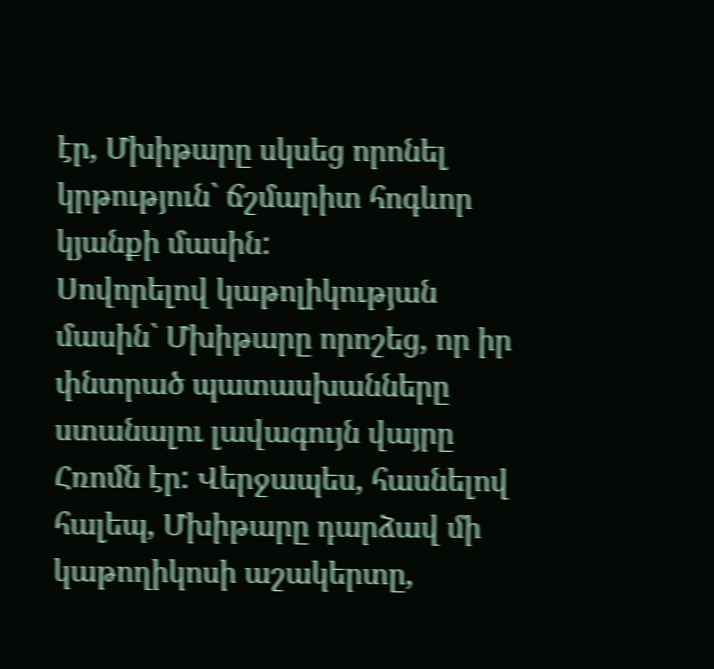էր, Մխիթարը սկսեց որոնել կրթություն` ճշմարիտ հոգևոր կյանքի մասին:
Սովորելով կաթոլիկության մասին` Մխիթարը որոշեց, որ իր փնտրած պատասխանները ստանալու լավագույն վայրը Հռոմն էր: Վերջապես, հասնելով հալեպ, Մխիթարը դարձավ մի կաթողիկոսի աշակերտը,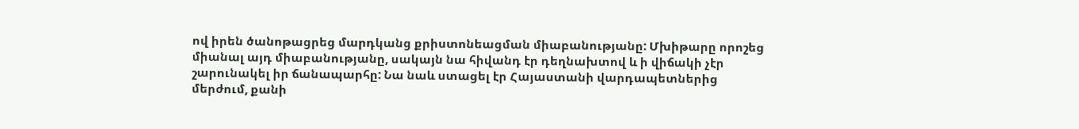ով իրեն ծանոթացրեց մարդկանց քրիստոնեացման միաբանությանը: Մխիթարը որոշեց միանալ այդ միաբանությանը, սակայն նա հիվանդ էր դեղնախտով և ի վիճակի չէր շարունակել իր ճանապարհը: Նա նաև ստացել էր Հայաստանի վարդապետներից մերժում, քանի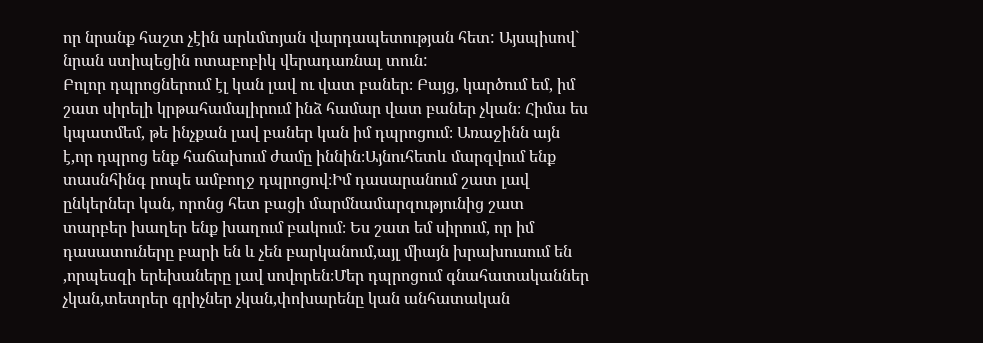որ նրանք հաշտ չէին արևմտյան վարդապետության հետ: Այսպիսով` նրան ստիպեցին ոտաբոբիկ վերադառնալ տուն:
Բոլոր դպրոցներում էլ կան լավ ու վատ բաներ։ Բայց, կարծում եմ, իմ շատ սիրելի կրթահամալիրում ինձ համար վատ բաներ չկան։ Հիմա ես կպատմեմ, թե ինչքան լավ բաներ կան իմ դպրոցում։ Առաջինն այն է,որ դպրոց ենք հաճախում ժամը իննին։Այնուհետև մարզվում ենք տասնհինգ րոպե ամբողջ դպրոցով։Իմ դասարանում շատ լավ ընկերներ կան, որոնց հետ բացի մարմնամարզությունից շատ տարբեր խաղեր ենք խաղում բակում։ Ես շատ եմ սիրում, որ իմ դասատուները բարի են և չեն բարկանում,այլ միայն խրախուսում են ,որպեսզի երեխաները լավ սովորեն։Մեր դպրոցում գնահատականներ չկան,տետրեր գրիչներ չկան,փոխարենը կան անհատական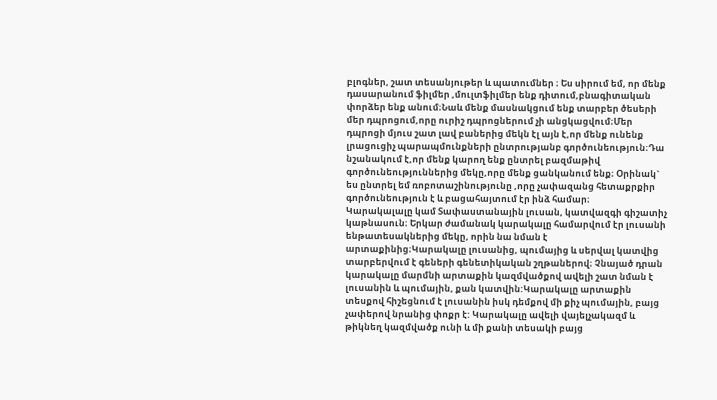բլոգներ, շատ տեսանյութեր և պատումներ ։ Ես սիրում եմ, որ մենք դասարանում ֆիլմեր ,մուլտֆիլմեր ենք դիտում,բնագիտական փորձեր ենք անում։Նաև մենք մասնակցում ենք տարբեր ծեսերի մեր դպրոցում,որը ուրիշ դպրոցներում չի անցկացվում։Մեր դպրոցի մյուս շատ լավ բաներից մեկն էլ այն է,որ մենք ունենք լրացուցիչ պարապմունքների ընտրությանբ գործունեություն։Դա նշանակում է,որ մենք կարող ենք ընտրել բազմաթիվ գործունեություններից մեկը,որը մենք ցանկանում ենք։ Օրինակ` ես ընտրել եմ ռոբոտաշինությունը ,որը չափազանց հետաքրքիր գործունեություն է և բացահայտում էր ինձ համար։
Կարակալալը կամ Տափաստանային լուսան, կատվազգի գիշատիչ կաթնասուն։ Երկար ժամանակ կարակալը համարվում էր լուսանի ենթատեսակներից մեկը, որին նա նման է արտաքինից։Կարակալը լուսանից, պումայից և սերվալ կատվից տարբերվում է գեների գենետիկական շղթաներով։ Չնայած դրան կարակալը մարմնի արտաքին կազմվածքով ավելի շատ նման է լուսանին և պումային, քան կատվին:Կարակալը արտաքին տեսքով հիշեցնում է լուսանին իսկ դեմքով մի քիչ պումային, բայց չափերով նրանից փոքր է: Կարակալը ավելի վայելչակազմ և թիկնեղ կազմվածք ունի և մի քանի տեսակի բայց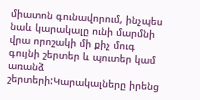միատոն գունավորում, ինչպես նաև կարակալը ունի մարմնի վրա որոշակի մի քիչ մուգ գույնի շերտեր և պուտեր կամ առանձ շերտերի:Կարակալները իրենց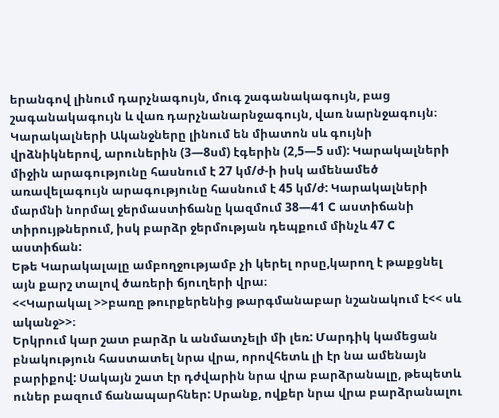երանգով լինում դարչնագույն, մուգ շագանակագույն, բաց շագանակագույն և վառ դարչնանարնջագույն, վառ նարնջագույն։
Կարակալների Ականջները լինում են միատոն սև գույնի վրձնիկներով, արուներին (3—8սմ) էգերին (2,5—5 սմ): Կարակալների միջին արագությունը հասնում է 27 կմ/ժ-ի իսկ ամենամեծ առավելագույն արագությունը հասնում է 45 կմ/ժ: Կարակալների մարմնի նորմալ ջերմաստիճանը կազմում 38—41 C աստիճանի տիրույթներում, իսկ բարձր ջերմության դեպքում մինչև 47 C աստիճան:
Եթե Կարակալալը ամբողջությամբ չի կերել որսը,կարող է թաքցնել այն քարշ տալով ծառերի ճյուղերի վրա։
<<Կարակալ >>բառը թուրքերենից թարգմանաբար նշանակում է<< սև ականջ>>։
Երկրում կար շատ բարձր և անմատչելի մի լեռ: Մարդիկ կամեցան բնակություն հաստատել նրա վրա, որովհետև լի էր նա ամենայն բարիքով: Սակայն շատ էր դժվարին նրա վրա բարձրանալը, թեպետև ուներ բազում ճանապարհներ: Սրանք, ովքեր նրա վրա բարձրանալու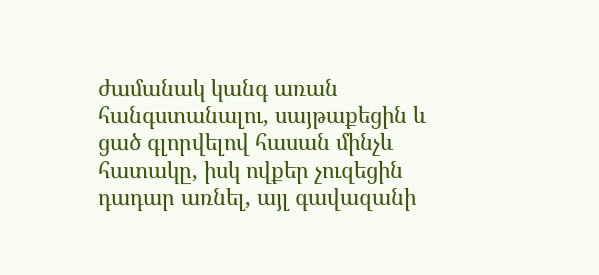ժամանակ կանգ առան հանգստանալու, սայթաքեցին և ցած գլորվելով հասան մինչև հատակը, իսկ ովքեր չուզեցին դադար առնել, այլ գավազանի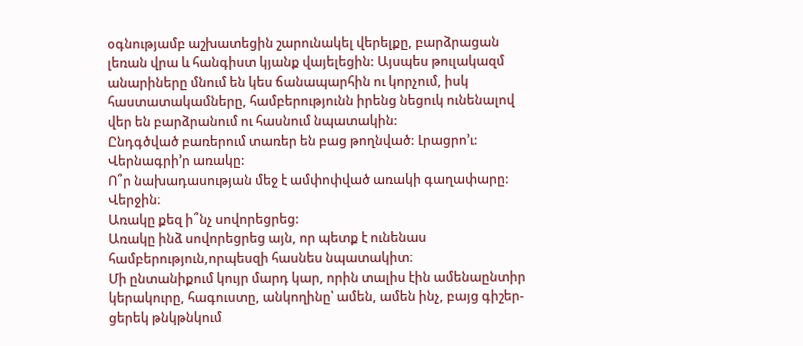օգնությամբ աշխատեցին շարունակել վերելքը, բարձրացան լեռան վրա և հանգիստ կյանք վայելեցին: Այսպես թուլակազմ անարիները մնում են կես ճանապարհին ու կորչում, իսկ հաստատակամները, համբերությունն իրենց նեցուկ ունենալով վեր են բարձրանում ու հասնում նպատակին:
Ընդգծված բառերում տառեր են բաց թողնված: Լրացրո’ւ: Վերնագրի’ր առակը:
Ո՞ր նախադասության մեջ է ամփոփված առակի գաղափարը:
Վերջին։
Առակը քեզ ի՞նչ սովորեցրեց:
Առակը ինձ սովորեցրեց այն, որ պետք է ունենաս համբերություն,որպեսզի հասնես նպատակիտ։
Մի ընտանիքում կույր մարդ կար, որին տալիս էին ամենաընտիր կերակուրը, հագուստը, անկողինը՝ ամեն, ամեն ինչ, բայց գիշեր-ցերեկ թնկթնկում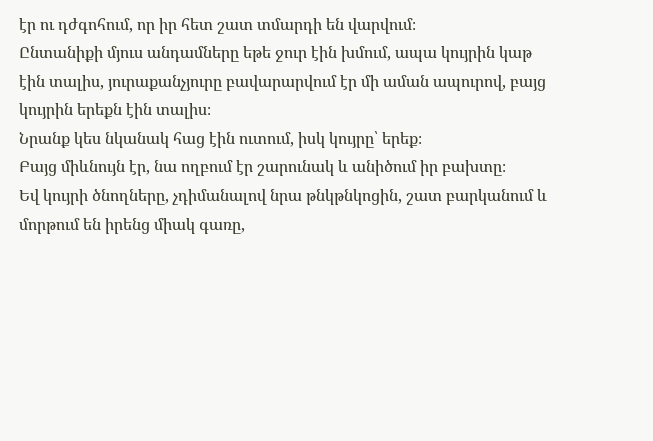էր ու դժգոհում, որ իր հետ շատ տմարդի են վարվում։
Ընտանիքի մյուս անդամները եթե ջուր էին խմում, ապա կույրին կաթ էին տալիս, յուրաքանչյուրը բավարարվում էր մի աման ապուրով, բայց կույրին երեքն էին տալիս։
Նրանք կես նկանակ հաց էին ուտում, իսկ կույրը՝ երեք։
Բայց միևնույն էր, նա ողբում էր շարունակ և անիծում իր բախտը։
Եվ կույրի ծնողները, չդիմանալով նրա թնկթնկոցին, շատ բարկանում և մորթում են իրենց միակ գառը,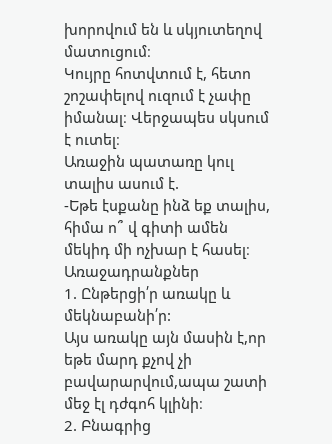խորովում են և սկյուտեղով մատուցում։
Կույրը հոտվտում է, հետո շոշափելով ուզում է չափը իմանալ։ Վերջապես սկսում է ուտել։
Առաջին պատառը կուլ տալիս ասում է.
-Եթե էսքանը ինձ եք տալիս, հիմա ո՞ վ գիտի ամեն մեկիդ մի ոչխար է հասել։
Առաջադրանքներ
1. Ընթերցի՛ր առակը և մեկնաբանի՛ր:
Այս առակը այն մասին է,որ եթե մարդ քչով չի բավարարվում,ապա շատի մեջ էլ դժգոհ կլինի։
2. Բնագրից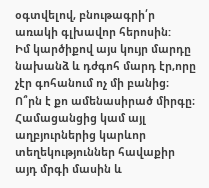օգտվելով, բնութագրի՛ր առակի գլխավոր հերոսին:
Իմ կարծիքով այս կույր մարդը նախանձ և դժգոհ մարդ էր,որը չէր գոհանում ոչ մի բանից։
Ո՞րն է քո ամենասիրած միրգը։ Համացանցից կամ այլ աղբյուրներից կարևոր տեղեկություններ հավաքիր այդ մրգի մասին և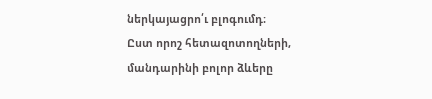ներկայացրո՛ւ բլոգումդ։
Ըստ որոշ հետազոտողների, մանդարինի բոլոր ձևերը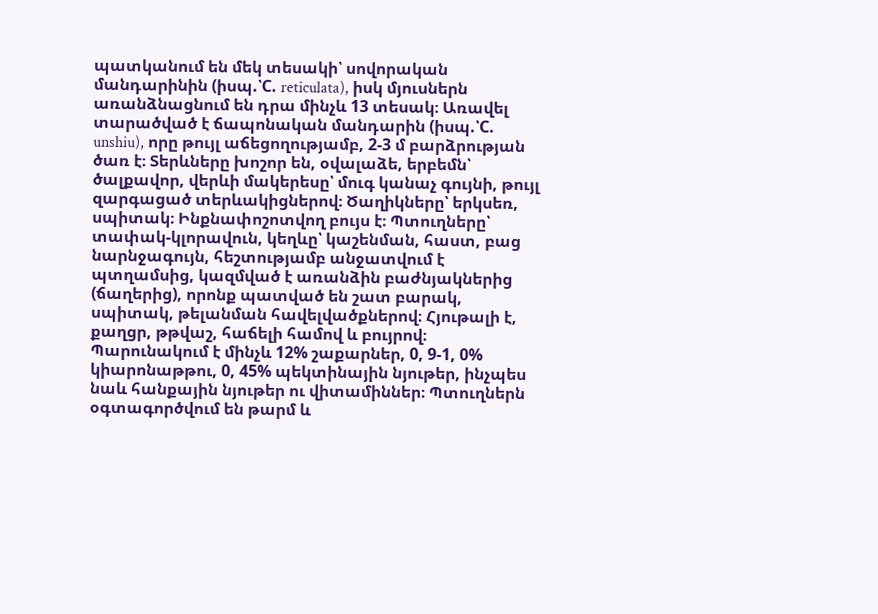պատկանում են մեկ տեսակի՝ սովորական մանդարինին (իսպ.՝C. reticulata), իսկ մյուսներն առանձնացնում են դրա մինչև 13 տեսակ։ Առավել տարածված է ճապոնական մանդարին (իսպ.՝C. unshiu), որը թույլ աճեցողությամբ, 2-3 մ բարձրության ծառ է։ Տերևները խոշոր են, օվալաձե, երբեմն՝ ծալքավոր, վերևի մակերեսը՝ մուգ կանաչ գույնի, թույլ զարգացած տերևակիցներով։ Ծաղիկները՝ երկսեռ, սպիտակ։ Ինքնափոշոտվող բույս է։ Պտուղները՝ տափակ-կլորավուն, կեղևը՝ կաշենման, հաստ, բաց նարնջագույն, հեշտությամբ անջատվում է պտղամսից, կազմված է առանձին բաժնյակներից (ճաղերից), որոնք պատված են շատ բարակ, սպիտակ, թելանման հավելվածքներով։ Հյութալի է, քաղցր, թթվաշ, հաճելի համով և բույրով։ Պարունակում է մինչև 12% շաքարներ, 0, 9-1, 0% կիարոնաթթու, 0, 45% պեկտինային նյութեր, ինչպես նաև հանքային նյութեր ու վիտամիններ։ Պտուղներն օգտագործվում են թարմ և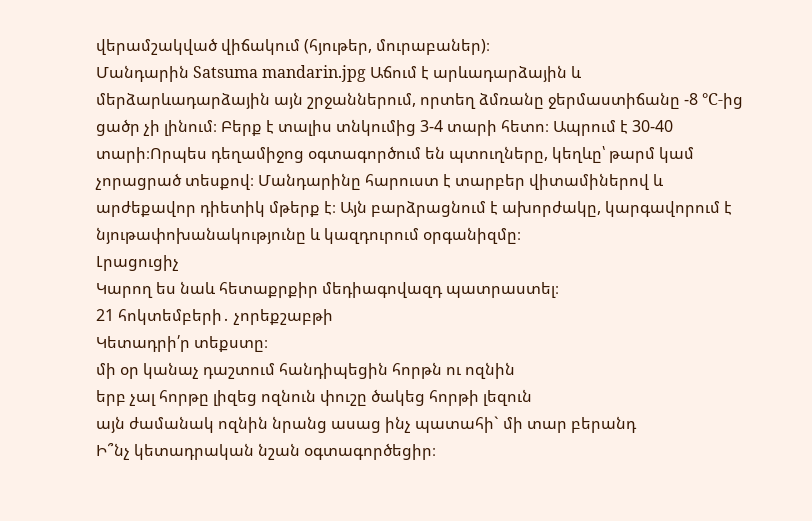վերամշակված վիճակում (հյութեր, մուրաբաներ)։
Մանդարին Satsuma mandarin.jpg Աճում է արևադարձային և մերձարևադարձային այն շրջաններում, որտեղ ձմռանը ջերմաստիճանը -8 °C-ից ցածր չի լինում։ Բերք է տալիս տնկումից 3-4 տարի հետո։ Ապրում է 30-40 տարի։Որպես դեղամիջոց օգտագործում են պտուղները, կեղևը՝ թարմ կամ չորացրած տեսքով։ Մանդարինը հարուստ է տարբեր վիտամիներով և արժեքավոր դիետիկ մթերք է։ Այն բարձրացնում է ախորժակը, կարգավորում է նյութափոխանակությունը և կազդուրում օրգանիզմը։
Լրացուցիչ
Կարող ես նաև հետաքրքիր մեդիագովազդ պատրաստել։
21 հոկտեմբերի․ չորեքշաբթի
Կետադրի՛ր տեքստը։
մի օր կանաչ դաշտում հանդիպեցին հորթն ու ոզնին
երբ չալ հորթը լիզեց ոզնուն փուշը ծակեց հորթի լեզուն
այն ժամանակ ոզնին նրանց ասաց ինչ պատահի` մի տար բերանդ
Ի՞նչ կետադրական նշան օգտագործեցիր։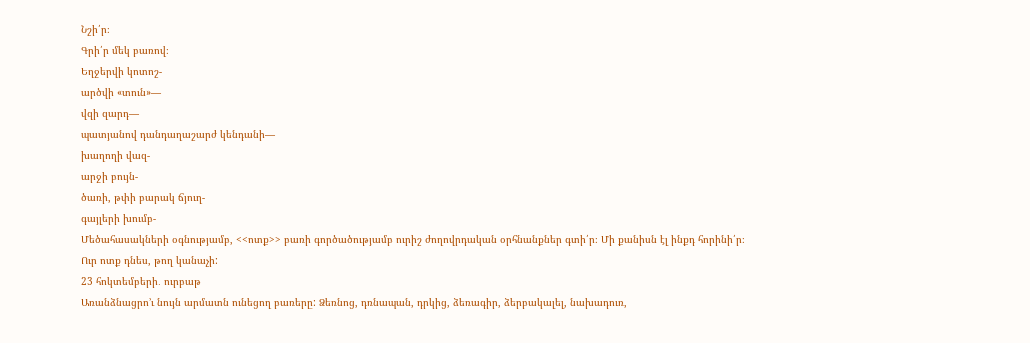Նշի՛ր։
Գրի՛ր մեկ բառով։
Եղջերվի կոտոշ-
արծվի «տուն»—
վզի զարդ—
պատյանով դանդաղաշարժ կենդանի—
խաղողի վազ-
արջի բույն-
ծառի, թփի բարակ ճյուղ-
գայլերի խումբ-
Մեծահասակների օգնությամբ, <<ոտք>> բառի գործածությամբ ուրիշ ժողովրդական օրհնանքներ գտի՛ր։ Մի քանիսն էլ ինքդ հորինի՛ր։
Ուր ոտք դնես, թող կանաչի:
23 հոկտեմբերի․ ուրբաթ
Առանձնացրո’ւ նույն արմատն ունեցող բառերը: Ձեռնոց, դռնապան, դրկից, ձեռագիր, ձերբակալել, նախադուռ,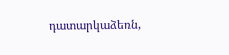դատարկաձեռն,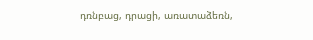դռնբաց, դրացի, առատաձեռն,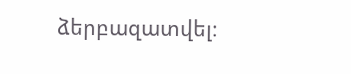ձերբազատվել։